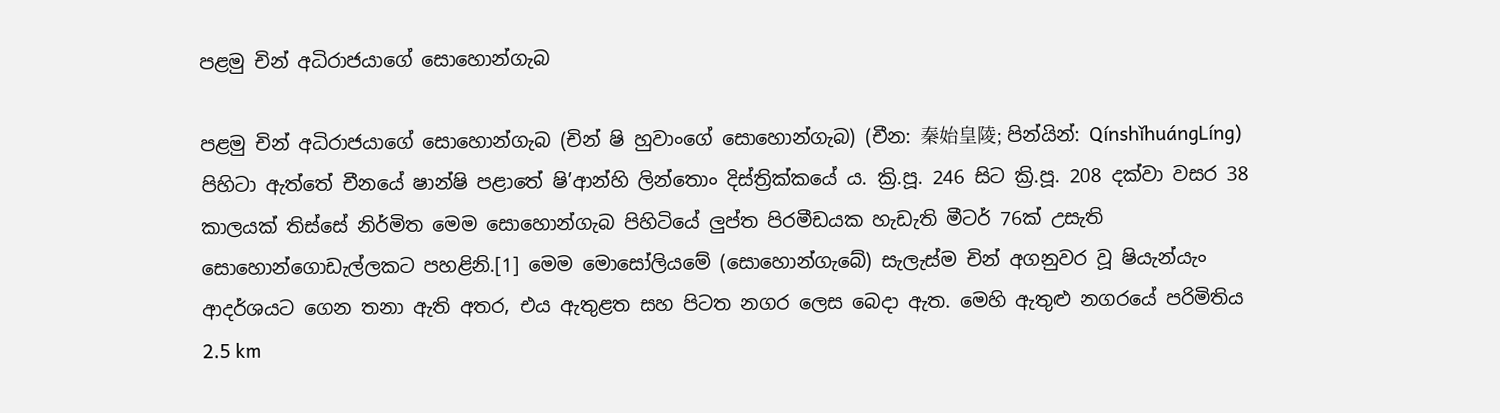පළමු චින් අධිරාජයාගේ සොහොන්ගැබ

පළමු චින් අධිරාජයාගේ සොහොන්ගැබ (චින් ෂි හුවාංගේ සොහොන්ගැබ) (චීන: 秦始皇陵; පින්යින්: QínshǐhuángLíng) පිහිටා ඇත්තේ චීනයේ ෂාන්ෂි පළාතේ ෂි’ආන්හි ලින්තොං දිස්ත්‍රික්කයේ ය. ක්‍රි.පූ. 246 සිට ක්‍රි.පූ. 208 දක්වා වසර 38 කාලයක් තිස්සේ නිර්මිත මෙම ‍සොහොන්ගැබ පිහිටියේ ලුප්ත පිරමීඩයක හැඩැති මීටර් 76ක් උසැති සොහොන්ගොඩැල්ලකට පහළිනි.[1] මෙම මොසෝලියමේ (සොහොන්ගැබේ) සැලැස්ම චින් අගනුවර වූ ෂියැන්යැං ආදර්ශයට ගෙන තනා ඇති අතර, එය ඇතුළත සහ පිටත නගර ලෙස බෙදා ඇත. මෙහි ඇතුළු නගරයේ පරිමිතිය 2.5 km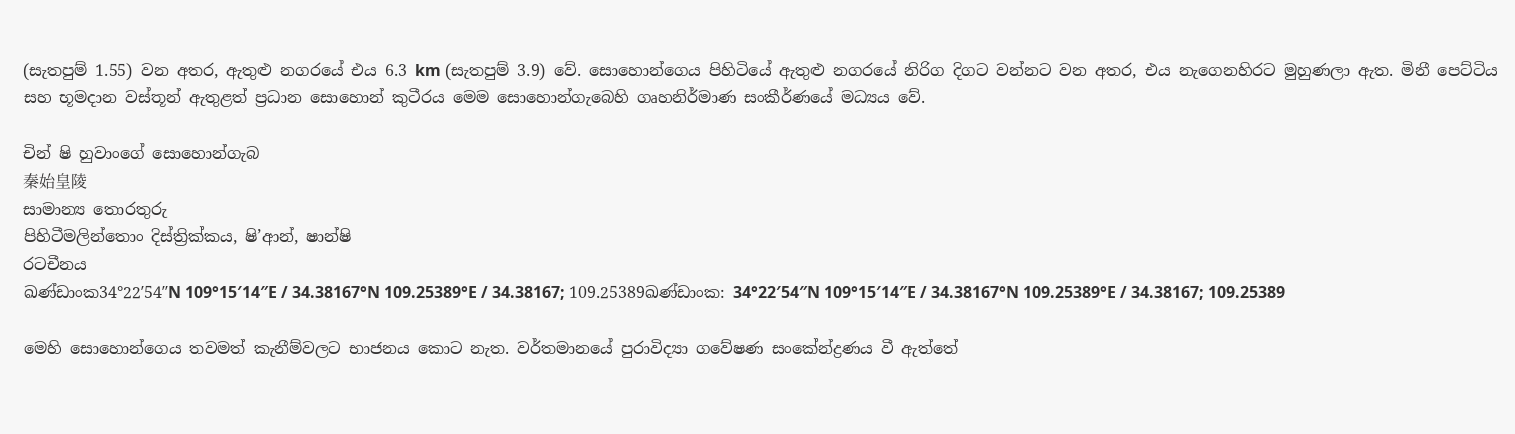(සැතපුම් 1.55) වන අතර, ඇතුළු නගරයේ එය 6.3 km (සැතපුම් 3.9) වේ. සොහොන්ගෙය පිහිටියේ ඇතුළු නගරයේ නිරිග දිගට වන්නට වන අතර, එය නැගෙනහිරට මුහුණලා ඇත. මිනී පෙට්ටිය සහ භූමදාන වස්තූන් ඇතුළත් ප්‍රධාන සොහොන් කුටීරය මෙම සොහොන්ගැබෙහි ගෘහනිර්මාණ සංකීර්ණයේ මධ්‍යය වේ.

චින් ෂි හුවාංගේ සොහොන්ගැබ
秦始皇陵
සාමාන්‍ය තොරතුරු
පිහිටීමලින්තොං දිස්ත්‍රික්කය, ෂි’ආන්, ෂාන්ෂි
රටචීනය
ඛණ්ඩාංක34°22′54″N 109°15′14″E / 34.38167°N 109.25389°E / 34.38167; 109.25389ඛණ්ඩාංක: 34°22′54″N 109°15′14″E / 34.38167°N 109.25389°E / 34.38167; 109.25389

මෙහි සොහොන්ගෙය තවමත් කැනීම්වලට භාජනය කොට නැත. වර්තමානයේ පුරාවිද්‍යා ගවේෂණ සංකේන්ද්‍රණය වී ඇත්තේ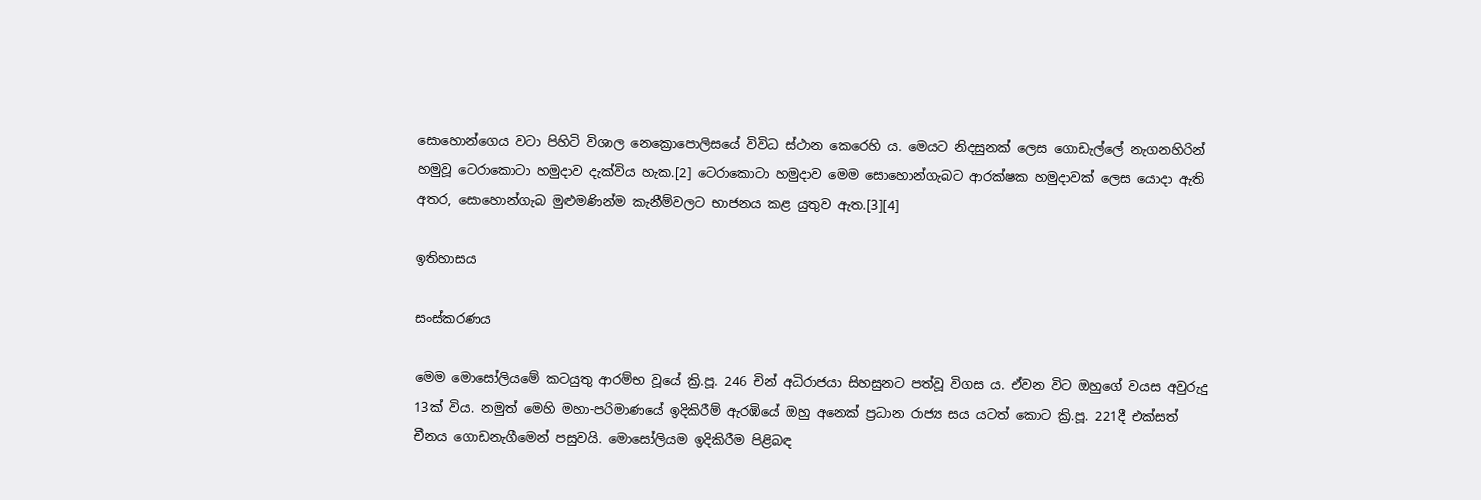සොහො‍න්ගෙය වටා පිහිටි විශාල නෙක්‍රොපොලිසයේ විවිධ ස්ථාන කෙරෙහි ය. මෙයට නිදසුනක් ලෙස ගොඩැල්ලේ නැගනහිරින් හමුවූ ටෙරාකොටා හමුදාව දැක්විය හැක.[2] ටෙරාකොටා හමුදාව මෙම සොහොන්ගැබට ආරක්ෂක හමුදාවක් ලෙස යොදා ඇති අතර, සොහොන්ගැබ මුළුමණින්ම කැනීම්වලට භාජනය කළ යුතුව ඇත.[3][4]

ඉතිහාසය

සංස්කරණය

මෙම මොසෝලියමේ කටයුතු ආරම්භ වූයේ ක්‍රි.පූ. 246 චින් අධිරාජයා සිහසුනට පත්වූ විගස ය. ඒවන විට ඔහුගේ වයස අවුරුදු 13ක් විය. නමුත් මෙහි මහා-පරිමාණයේ ඉදිකිරීම් ඇරඹියේ ඔහු අනෙක් ප්‍රධාන රාජ්‍ය සය යටත් කොට ක්‍රි.පූ. 221දී එක්සත් චීනය ගොඩනැගීමෙන් පසුවයි. මොසෝලියම ඉදිකිරීම පිළිබඳ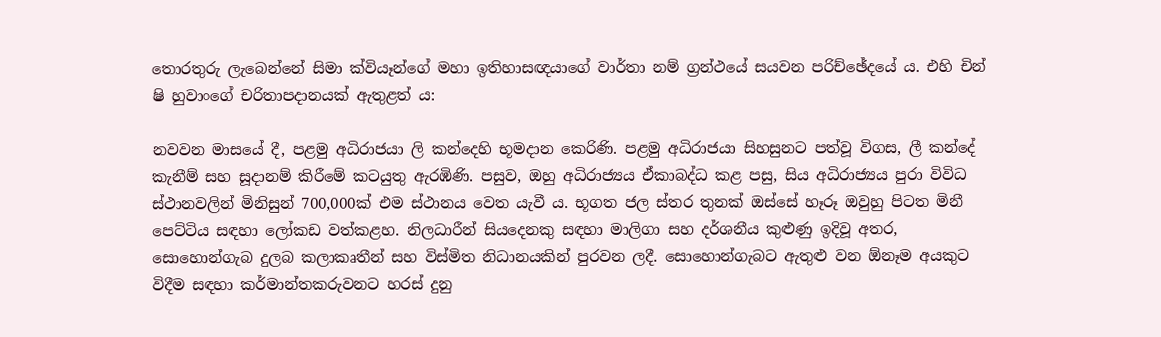තොරතුරු ලැබෙන්නේ සිමා ක්වියෑන්ගේ මහා ඉතිහාසඥයාගේ වාර්තා නම් ග්‍රන්ථයේ සයවන පරිච්ඡේදයේ ය. එහි චින් ෂි හුවාංගේ චරිතාපදානයක් ඇතුළත් ය:

නවවන මාසයේ දී, පළමු අධිරාජයා ලි කන්දෙහි භූමදාන කෙරිණි. පළමු අධිරාජයා සිහසුනට පත්වූ විගස, ලී කන්දේ කැනීම් සහ සූදානම් කිරීමේ කටයුතු ඇරඹිණි. පසුව, ඔහු අධිරාජ්‍යය ඒකාබද්ධ කළ පසු, සිය අධිරාජ්‍යය පුරා විවිධ ස්ථානවලින් මිනිසුන් 700,000ක් එම ස්ථානය වෙත යැවී ය. භූගත ජල ස්තර තුනක් ඔස්සේ හෑරූ ඔවුහු පිටත මිනී පෙට්ටිය සඳහා ලෝකඩ වත්කළහ. නිලධාරීන් සියදෙනකු සඳහා මාලිගා සහ දර්ශනීය කුළුණු ඉදිවූ අතර, සොහොන්ගැබ දුලබ කලාකෘතීන් සහ විස්මිත නිධානයකින් පුරවන ලදී. සොහොන්ගැබට ඇතුළු වන ඕනෑම අයකුට විදීම සඳහා කර්මාන්තකරුවනට හරස් දුනු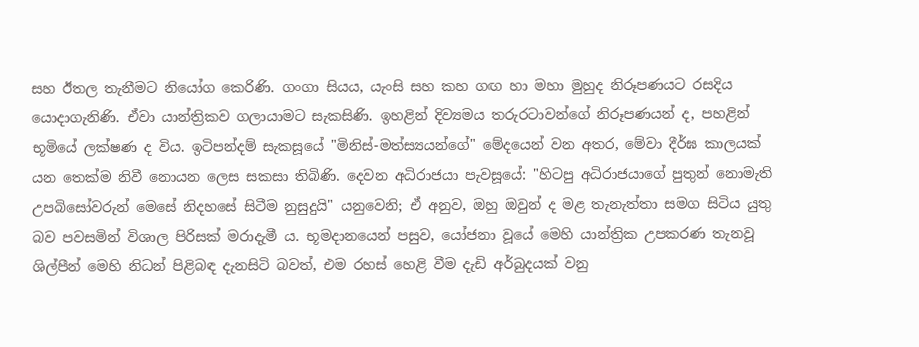සහ ඊතල තැනීමට නියෝග කෙරිණි. ගංගා සියය, යැංසි සහ කහ ගඟ හා මහා මුහුද නිරූපණයට රසදිය යොදාගැනිණි. ඒවා යාන්ත්‍රිකව ගලායාමට සැකසිණි. ඉහළින් දිව්‍යමය තරුරටාවන්ගේ නිරූපණයන් ද, පහළින් භූමියේ ලක්ෂණ ද විය. ඉටිපන්දම් සැකසූයේ "මිනිස්-මත්ස්‍යයන්ගේ" මේදයෙන් වන අතර, මේවා දීර්ඝ කාලයක් යන තෙක්ම නිවී නොයන ලෙස සකසා තිබිණි. දෙවන අධිරාජයා පැවසූයේ: "හිටපු අධිරාජයාගේ පුතුන් නොමැති උපබිසෝවරුන් මෙසේ නිදහසේ සිටීම නුසුදුයි" යනුවෙනි; ඒ අනුව, ඔහු ඔවුන් ද මළ තැනැත්තා සමග සිටිය යුතු බව පවසමින් විශාල පිරිසක් මරාදැමී ය. භූමදානයෙන් පසුව, යෝජනා වූයේ මෙහි යාන්ත්‍රික උපකරණ තැනවූ ශිල්පීන් මෙහි නිධන් පිළිබඳ දැනසිටි බවත්, එම රහස් හෙළි වීම දැඩි අර්බුදයක් වනු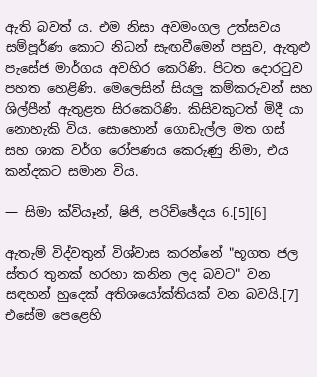ඇති බවත් ය. එම නිසා අවමංගල උත්සවය සම්පූර්ණ කොට නිධන් සැඟවීමෙන් පසුව, ඇතුළු පැසේජ මාර්ගය අවහිර කෙරිණි. පිටත දොරටුව පහත හෙළිණි. මෙලෙසින් සියලු කම්කරුවන් සහ ශිල්පීන් ඇතුළත සිරකෙරිණි. කිසිවකුටත් මිදී යා නොහැකි විය. සොහොන් ගොඩැල්ල මත ගස් සහ ශාක වර්ග රෝපණය කෙරුණු නිමා, එය කන්දකට සමාන විය.

— සිමා ක්වියෑන්, ෂිජි, පරිච්ඡේදය 6.[5][6]

ඇතැම් විද්වතුන් විශ්වාස කරන්නේ "භූගත ජල ස්තර තුනක් හරහා කනින ලද බවට" වන සඳහන් හුදෙක් අතිශයෝක්තියක් වන බවයි.[7] එසේම පෙළෙහි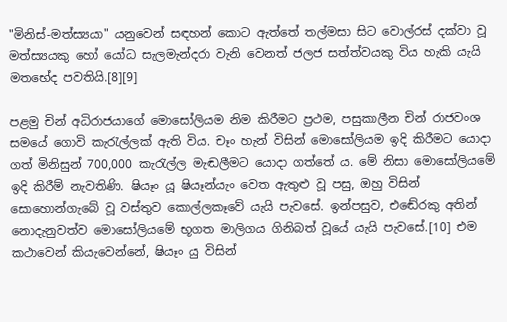"මිනිස්-මත්ස්‍යයා" යනුවෙන් සඳහන් කොට ඇත්තේ තල්මසා සිට වොල්රස් දක්වා වූ මත්ස්‍යයකු හෝ යෝධ සැලමැන්දරා වැනි වෙනත් ජලජ සත්ත්වයකු විය හැකි යැයි මතභේද පවතියි.[8][9]

පළමු චින් අධිරාජයාගේ මොසෝලියම නිම කිරීමට ප්‍රථම, පසුකාලීන චින් රාජවංශ සමයේ ගොවි කැරැල්ලක් ඇති විය. චෑං හැන් විසින් මොසෝලියම ඉදි කිරීමට යොදා ගත් මිනිසුන් 700,000 කැරැල්ල මැඬලීමට යොදා ගත්තේ ය. මේ නිසා මොසෝලියමේ ඉදි කිරීම් නැවතිණි. ෂියෑං යූ ෂියෑන්යැං වෙත ඇතුළු වූ පසු, ඔහු විසින් සොහොන්ගැබේ වූ වස්තුව කොල්ලකෑවේ යැයි පැවසේ. ඉන්පසුව, එ‍ඬේරකු අතින් නොදැනුවත්ව මොසෝලියමේ භූගත මාලිගය ගිනිබත් වූයේ යැයි පැවසේ.[10] එම කථාවෙන් කියැවෙන්නේ, ෂියෑං යු විසින්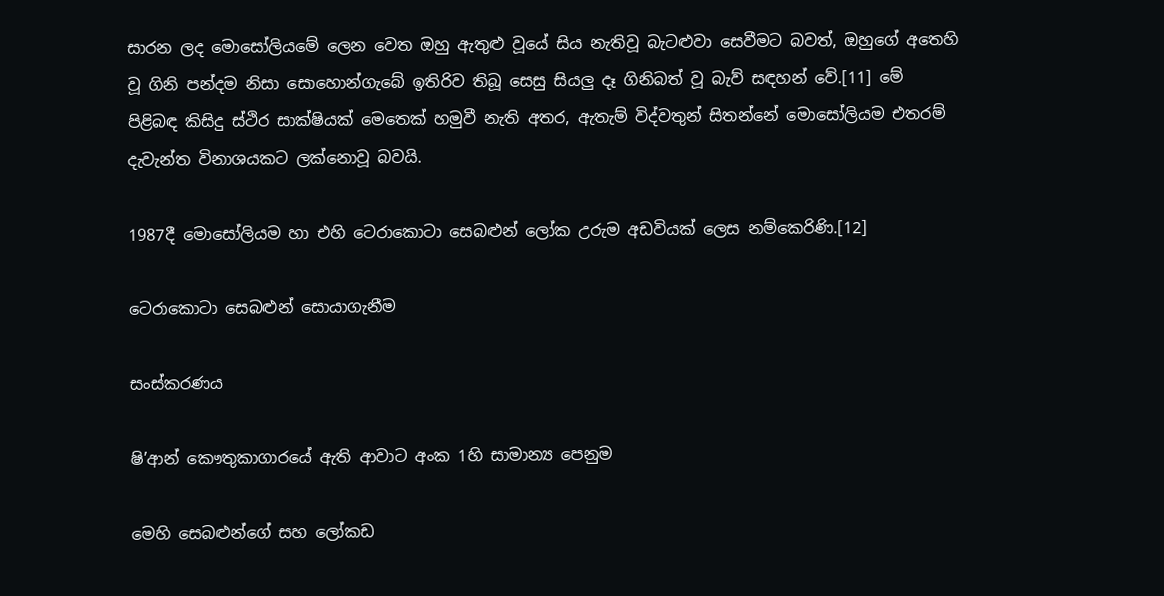සාරන ලද මොසෝලියමේ ලෙන වෙත ඔහු ඇතුළු වූයේ සිය නැතිවූ බැටළුවා සෙවීමට බවත්, ඔහුගේ අතෙහි වූ ගිනි පන්දම නිසා සොහොන්ගැබේ ඉතිරිව තිබූ සෙසු සියලු දෑ ගිනිබත් වූ බැව් සඳහන් වේ.[11] මේ පිළිබඳ කිසිදු ස්ථිර සාක්ෂියක් මෙතෙක් හමුවී නැති අතර, ඇතැම් විද්වතුන් සිතන්නේ මොසෝලියම එතරම් දැවැන්ත විනාශයකට ලක්නොවූ බවයි.

1987දී මොසෝලියම හා එහි ටෙරාකොටා සෙබළුන් ලෝක උරුම අඩවියක් ලෙස නම්කෙරිණි.[12]

ටෙරාකොටා සෙබළුන් සොයාගැනීම

සංස්කරණය

ෂි’ආන් කෞතුකාගාරයේ ඇති ආවාට අංක 1හි සාමාන්‍ය පෙනුම

මෙහි සෙබළුන්ගේ සහ ලෝකඩ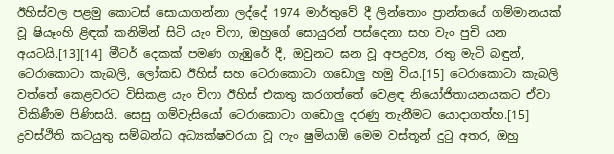ඊහිස්වල ‍පළමු කොටස් සොයාගන්නා ලද්දේ 1974 මාර්තුවේ දී ලින්තොං ප්‍රාන්තයේ ගම්මානයක් වූ ෂියෑංහි ළිඳක් කනිමින් සිටි යැං චිෆා, ඔහුගේ සොයුරන් පස්දෙනා සහ වැං පුචි යන අයටයි.[13][14] මීටර් දෙකක් පමණ ගැඹුරේ දී, ඔවුනට ඝන වූ අපද්‍රව්‍ය, රතු මැටි බඳුන්, ටෙරාකොටා කැබලි, ලෝකඩ ඊහිස් සහ ටෙරාකොටා ගඩොලු හමු විය.[15] ටෙරාකොටා කැබලි වත්තේ කෙළවරට විසිකළ යැං චිෆා ඊහිස් එකතු කරගත්තේ වෙළඳ නියෝජිතායනයකට ඒවා විකිණීම පිණිසයි. සෙසු ගම්වැසියෝ ටෙරාකොටා ගඩොලු දරණු තැනීමට යොදාගත්හ.[15] ද්‍රවස්ථිති කටයුතු සම්බන්ධ අධ්‍යක්ෂවරයා වූ ෆැං ෂුමියාඕ මෙම වස්තූන් දුටු අතර, ඔහු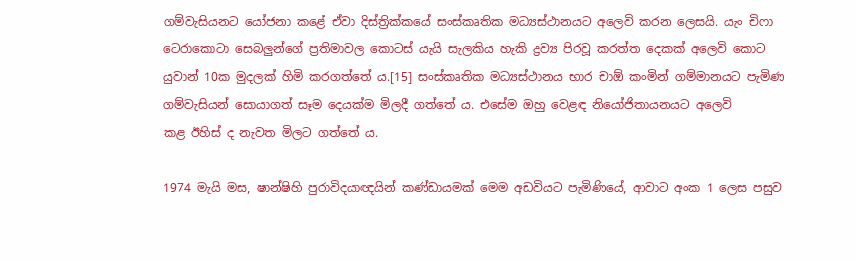ගම්වැසියනට යෝජනා කළේ ඒවා දිස්ත්‍රික්කයේ සංස්කෘතික මධ්‍යස්ථානයට අලෙවි කරන ලෙසයි. යැං චිෆා ටෙරාකොටා සෙබලුන්ගේ ප්‍රතිමාවල කොටස් යැයි සැලකිය හැකි ද්‍රව්‍ය පිරවූ කරත්ත දෙකක් අලෙවි කොට යුවාන් 10ක මුදලක් හිමි කරගත්තේ ය.[15] සංස්කෘතික මධ්‍යස්ථානය භාර චාඕ කංමින් ගම්මානයට පැමිණ ගම්වැසියන් සොයාගත් සෑම දෙයක්ම මිලදී ගත්තේ ය. එසේම ඔහු වෙළඳ නියෝජිතායනයට අලෙවි කළ ‍ඊහිස් ද නැවත මිලට ගත්තේ ය.

1974 මැයි මස, ෂාන්ෂිහි පුරාවිදයාඥයින් කණ්ඩායමක් මෙම අඩවියට පැමිණියේ, ආවාට අංක 1 ලෙස පසුව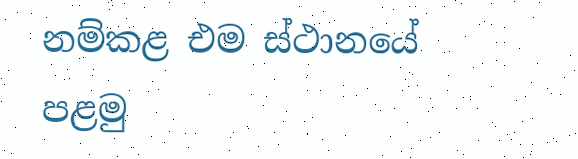නම්කළ එම ස්ථානයේ පළමු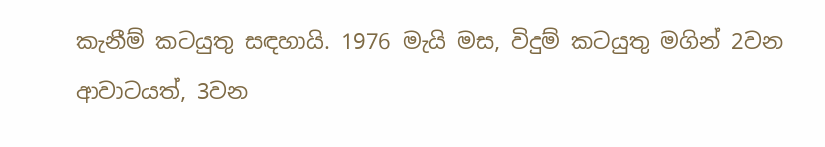කැනීම් කටයුතු සඳහායි. 1976 මැයි මස, විදුම් කටයුතු මගින් 2වන ආවාටයත්, 3වන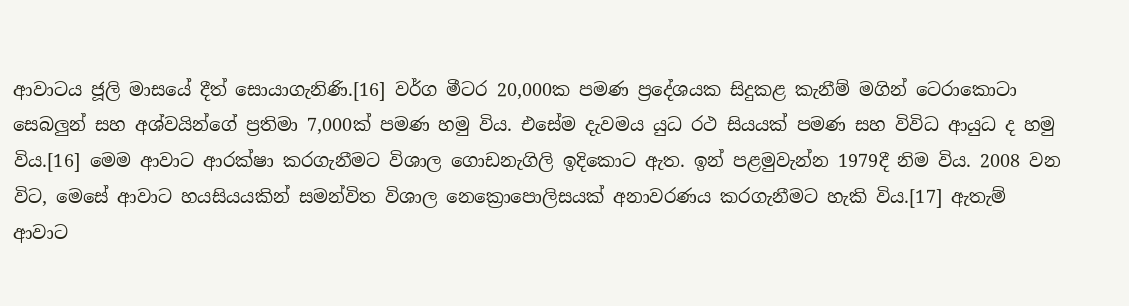ආවාටය ජූලි මාසයේ දීත් සොයාගැනිණි.[16] වර්ග මීටර 20,000ක පමණ ප්‍රදේශයක සිදුකළ කැනීම් මගින් ටෙරාකොටා සෙබලුන් සහ අශ්වයින්‍ගේ ප්‍රතිමා 7,000ක් පමණ හමු විය. එසේම දැවමය යුධ රථ සියයක් පමණ සහ විවිධ ආයුධ ද හමු විය.[16] මෙම ආවාට ආරක්ෂා කරගැනීමට විශාල ගොඩනැගිලි ඉදිකොට ඇත. ඉන් පළමුවැන්න 1979දී නිම විය. 2008 වන විට, මෙසේ ආවාට හයසියයකින් සමන්විත විශාල නෙ‍ක්‍රොපොලිසයක් අනාවරණය කරගැනීමට හැකි විය.[17] ඇතැම් ආවාට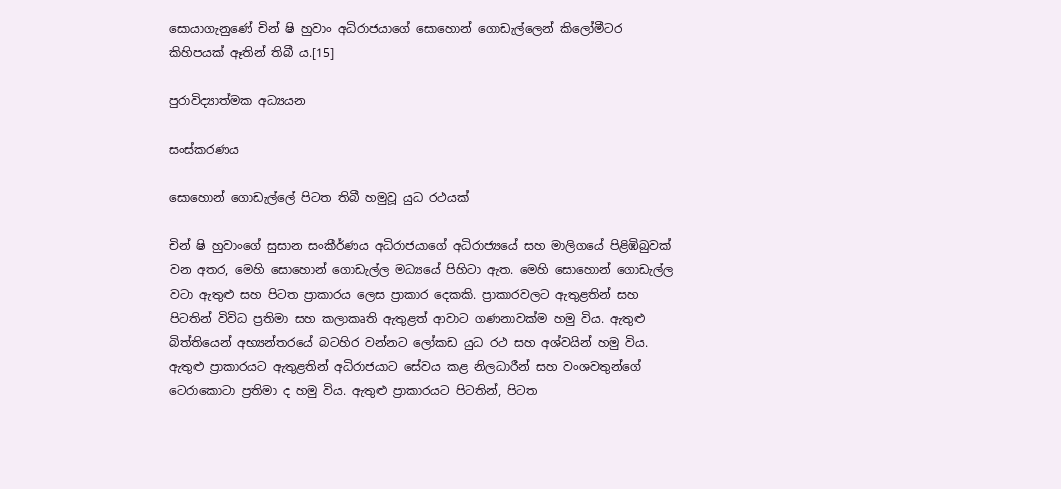සොයාගැනුණේ චින් ෂි හුවාං අධිරාජයාගේ සොහොන් ගොඩැල්ලෙන් කිලෝමීටර කිහිපයක් ඈතින් තිබී ය.[15]

පුරාවිද්‍යාත්මක අධ්‍යයන

සංස්කරණය

සොහොන් ගොඩැල්ලේ පිටත තිබී හමුවූ යුධ රථයක්

චින් ෂි හුවාංගේ සුසාන සංකීර්ණය අධිරාජයාගේ අධිරාජ්‍යයේ සහ මාලිගයේ පිළිඹිබුවක් වන අතර, මෙහි සොහොන් ගොඩැල්ල මධ්‍යයේ පිහිටා ඇත. මෙහි සොහොන් ගොඩැල්ල වටා ඇතුළු සහ පිටත ප්‍රාකාරය ලෙස ප්‍රාකාර දෙකකි. ප්‍රාකාරවලට ඇතුළතින් සහ පිටතින් විවිධ ප්‍රතිමා සහ කලාකෘති ඇතුළත් ආවාට ගණනාවක්ම හමු විය. ඇතුළු බිත්තියෙන් අභ්‍යන්තරයේ බටහිර වන්නට ලෝකඩ යුධ රථ සහ අශ්වයින් හමු විය. ඇතුළු ප්‍රාකාරයට ඇතුළතින් අධිරාජයාට සේවය කළ නිලධාරීන් සහ වංශවතුන්ගේ ටෙරාකොටා ප්‍රතිමා ද හමු විය. ඇතුළු ප්‍රාකාරයට පිටතින්, පිටත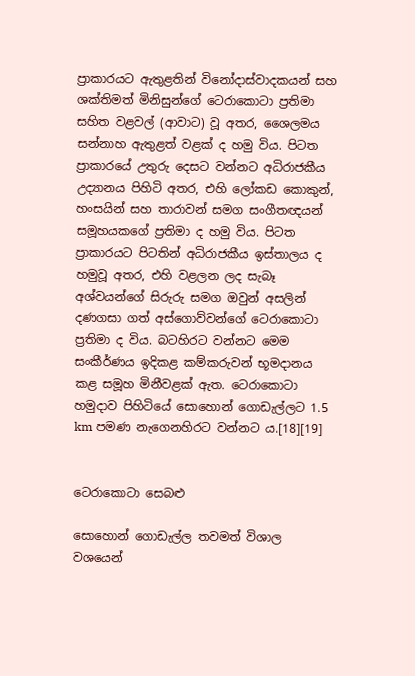ප්‍රාකාරයට ඇතුළතින් විනෝදාස්වාදකයන් සහ ශක්තිමත් මිනිසුන්ගේ ටෙරාකොටා ප්‍රතිමා සහිත වළවල් (ආවාට) වූ අතර, ශෛලමය සන්නාහ ඇතුළත් වළක් ද හමු විය. පිටත ප්‍රාකාරයේ උතුරු දෙසට වන්නට අධිරාජකීය උද්‍යානය පිහිටි අතර, එහි ලෝකඩ කොකුන්, හංසයින් සහ තාරාවන් සමග සංගීතඥයන් සමූහයකගේ ප්‍රතිමා ද හමු විය. පිටත ප්‍රාකාරයට පිටතින් අධිරාජකීය ඉස්තාලය ද හමුවූ අතර, එහි වළලන ලද සැබෑ අශ්වයන්ගේ සිරුරු සමග ඔවුන් අසලින් දණගසා ගත් අස්ගොව්වන්ගේ ටෙරාකොටා ප්‍රතිමා ද විය. බටහිරට වන්නට මෙම සංකීර්ණය ඉදිකළ කම්කරුවන් භූමදානය කළ සමූහ මිනීවළක් ඇත. ටෙරාකොටා හමුදාව පිහිටියේ සොහොන් ගොඩැල්ලට 1.5 km පමණ නැගෙනහිරට වන්නට ය.[18][19]


ටෙරාකොටා සෙබළු

සොහොන් ගොඩැල්ල තවමත් විශාල වශයෙන්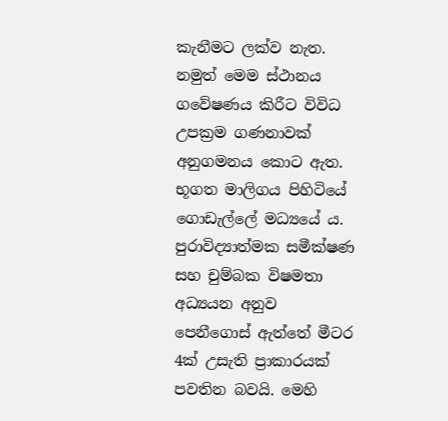කැනීමට ලක්ව නැත. නමුත් මෙම ස්ථානය ගවේෂණය කිරීට විවිධ උපක්‍රම ගණනාවක් අනුගමනය කොට ඇත. භූගත මාලිගය පිහිටියේ ගොඩැල්ලේ මධ්‍යයේ ය. පුරාවිද්‍යාත්මක සමීක්ෂණ සහ චුම්බක විෂමතා අධ්‍යයන අනුව පෙනීගොස් ඇත්තේ මීටර 4ක් උසැති ප්‍රාකාරයක් පවතින බවයි. මෙහි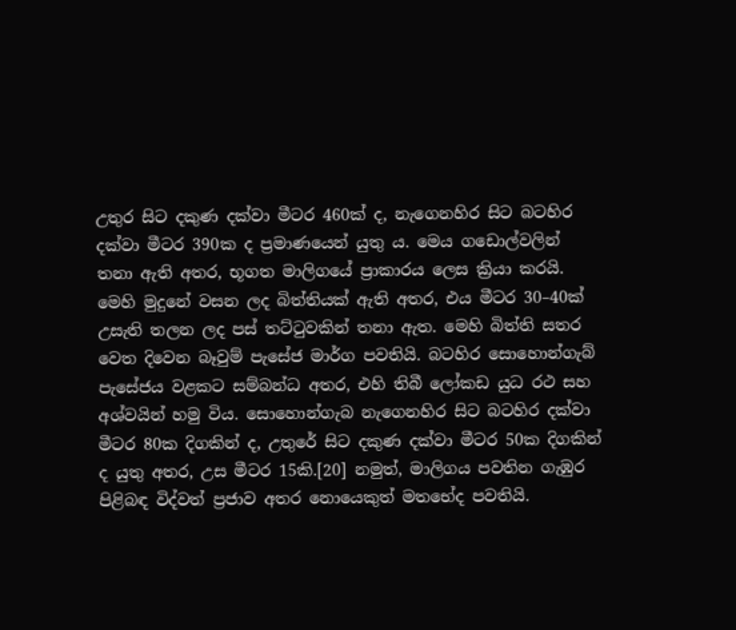උතුර සිට දකුණ දක්වා මීටර 460ක් ද, නැගෙනහිර සිට බටහිර දක්වා මීටර 390ක ද ප්‍රමාණයෙන් යුතු ය. මෙය ගඩොල්වලින් තනා ඇති අතර, භූගත මාලිගයේ ප්‍රාකාරය ලෙස ක්‍රියා කරයි. මෙහි මුදුනේ වසන ලද බිත්තියක් ඇති අතර, එය මීටර 30–40ක් උසැති තලන ලද පස් තට්ටුවකින් තනා ඇත. මෙහි බිත්ති සතර වෙත දිවෙන බෑවුම් පැසේජ මාර්ග පවතියි. බටහිර සොහොන්ගැබ් පැසේජය වළකට සම්බන්ධ අතර, එහි තිබී ලෝකඩ යුධ රථ සහ අශ්වයින් හමු විය. සොහොන්ගැබ නැගෙනහිර සිට බටහිර දක්වා මීටර 80ක දිගකින් ද, උතුරේ සිට දකුණ දක්වා මීටර 50ක දිගකින් ද යුතු අතර, උස මීටර 15කි.[20] නමුත්, මාලිගය පවතින ගැඹුර පිළිබඳ විද්වත් ප්‍රජාව අතර නොයෙකුත් මතභේද පවතියි.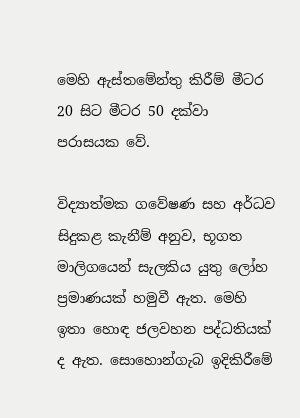මෙහි ඇස්තමේන්තු කිරීම් මීටර 20 සිට මීටර 50 දක්වා පරාසයක වේ.

විද්‍යාත්මක ගවේෂණ සහ අර්ධව සිදුකළ කැනීම් අනුව, භූගත මාලිගයෙන් සැලකිය යුතු ලෝහ ප්‍රමාණයක් හමුවී ඇත. මෙහි ඉතා හොඳ ජලවහන පද්ධතියක් ද ඇත. සොහොන්ගැබ ඉදිකිරීමේ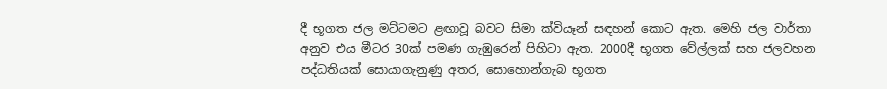දී භූගත ජල මට්ටමට ළඟාවූ බවට සිමා ක්වියෑන් සඳහන් කොට ඇත. මෙහි ජල වාර්තා අනුව එය මීටර 30ක් පමණ ගැඹුරෙන් පිහිටා ඇත. 2000දී භූගත වේල්ලක් සහ ජලවහන පද්ධතියක් සොයාගැනුණු අතර, සොහොන්ගැබ භූගත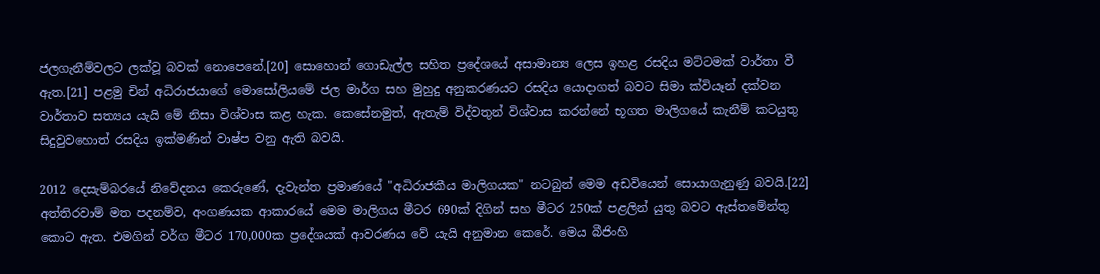ජලගැනීම්වලට ලක්වූ බවක් නොපෙනේ.[20] සොහොන් ගොඩැල්ල සහිත ප්‍රදේශයේ අසාමාන්‍ය ලෙස ඉහළ රසදිය මට්ටමක් වාර්තා වී ඇත.[21] පළමු චින් අධිරාජයාගේ මොසෝලියමේ ජල මාර්ග සහ මුහුදු අනුකරණයට රසදිය යොදාගත් බවට සිමා ක්වියෑන් දක්වන වාර්තාව සත්‍යය යැයි මේ නිසා විශ්වාස කළ හැක. කෙසේනමුත්, ඇතැම් විද්වතුන් විශ්වාස කරන්නේ භූගත මාලිගයේ කැනීම් කටයුතු සිදුවුවහොත් රසදිය ඉක්මණින් වාෂ්ප වනු ඇති බවයි.

2012 දෙසැම්බරයේ නිවේදනය කෙරුණේ, දැවැන්ත ප්‍රමාණයේ "අධිරාජකීය මාලිගයක" නටබුන් මෙම අඩවියෙන් සොයාගැනුණු බවයි.[22] අත්තිරවාම් මත පදනම්ව, අංගණයක ආකාරයේ මෙම මාලිගය මීටර 690ක් දිගින් සහ මීටර 250ක් පළලින් යුතු බවට ඇස්තමේන්තු කොට ඇත. එමගින් වර්ග මීටර 170,000ක ප්‍රදේශයක් ආවරණය වේ යැයි අනුමාන කෙරේ. මෙය බීජිංහි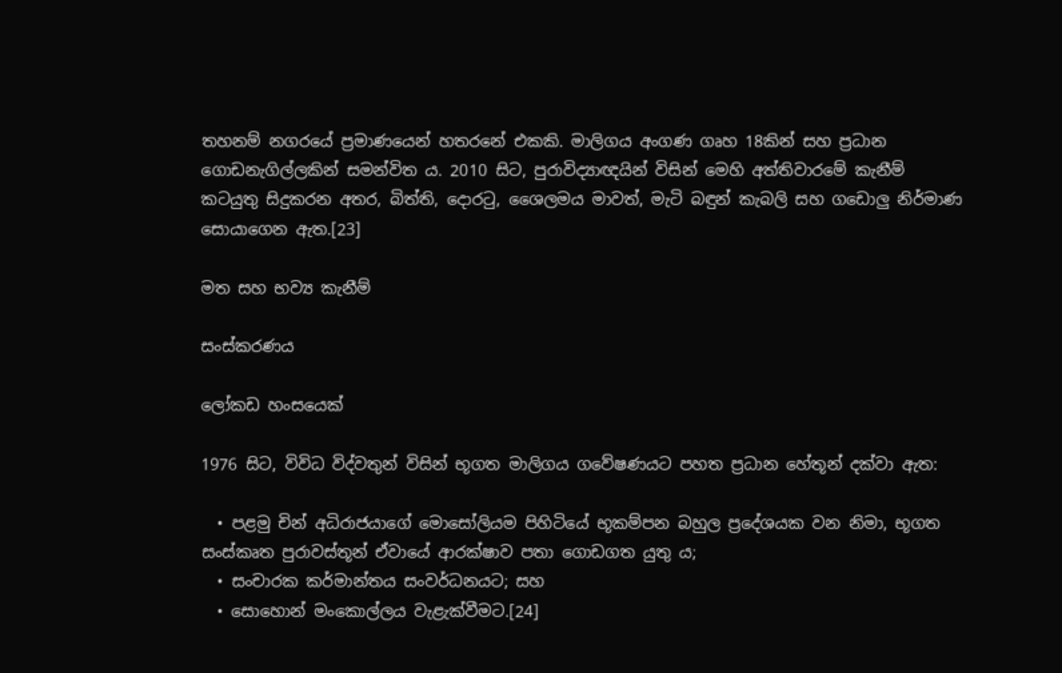තහනම් නගරයේ ප්‍රමාණයෙන් හතරනේ එකකි. මාලිගය අංගණ ගෘහ 18කින් සහ ප්‍රධාන ගොඩනැගිල්ලකින් සමන්විත ය. 2010 සිට, පුරාවිද්‍යාඥයින් විසින් මෙහි අත්තිවාරමේ කැනීම් කටයුතු සිදුකරන අතර, බිත්ති, දොරටු, ශෛලමය මාවත්, මැටි බඳුන් කැබලි සහ ගඩොලු නිර්මාණ සොයාගෙන ඇත.[23]

මත සහ භව්‍ය කැනීම්

සංස්කරණය

ලෝකඩ හංසයෙක්

1976 සිට, විවිධ විද්වතුන් විසින් ‍භූගත මාලිගය ගවේෂණයට පහත ප්‍රධාන හේතූන් දක්වා ඇත:

  • පළමු චින් අධිරාජයාගේ මොසෝලියම පිහිටියේ භූකම්පන බහුල ප්‍රදේශයක වන නිමා, භූගත සංස්කෘත පුරාවස්තූන් ඒවායේ ආරක්ෂාව පතා ගොඩගත යුතු ය;
  • සංචාරක කර්මාන්තය සංවර්ධනයට; සහ
  • සොහොන් ‍මංකොල්ලය වැළැක්වීමට.[24]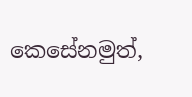කෙසේනමුත්,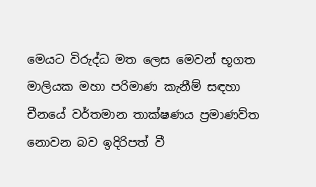මෙය‍ට විරුද්ධ මත ලෙස මෙවන් භූගත මාලියක මහා පරිමාණ කැනීම් සඳහා චීනයේ වර්තමාන තාක්ෂණය ප්‍රමාණව්ත නොවන බව ඉදිරිපත් වී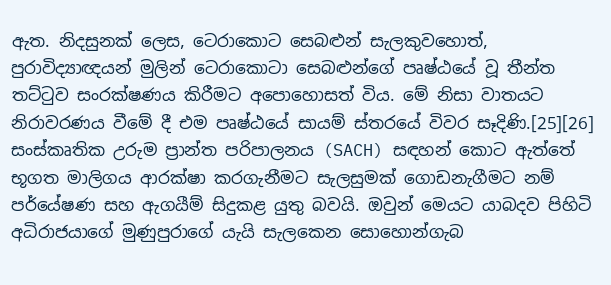ඇත. නිදසුනක් ලෙස, ටෙරාකොට සෙබළුන් සැලකුවහොත්, පුරාවිද්‍යාඥයන් මුලින් ටෙරාකොටා සෙබළුන්ගේ පෘෂ්ඨයේ වූ තීන්ත තට්ටුව සංරක්ෂණය කිරීමට අපොහොසත් විය. මේ නිසා වාතයට නිරාවරණය වීමේ දී එම පෘෂ්ඨයේ සායම් ස්තරයේ විවර සෑදිණි.[25][26] සංස්කෘතික උරුම ප්‍රාන්ත පරිපාලනය (SACH) සඳහන් කොට ඇත්තේ භූගත මාලිගය ආරක්ෂා කරගැනීමට සැලසුමක් ගොඩනැගීමට නම් පර්යේෂණ සහ ඇගයීම් සිදුකළ යුතු බවයි. ඔවුන් මෙයට යාබදව පිහිටි අධිරාජයාගේ මුණුපුරාගේ යැයි සැලකෙන සොහොන්ගැබ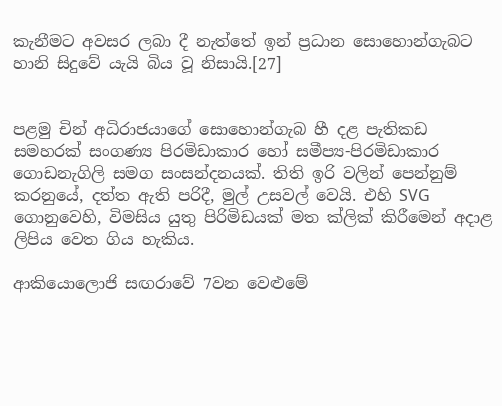කැනීමට අවසර ලබා දී නැත්තේ ඉන් ප්‍රධාන සොහොන්ගැබට හානි සිදුවේ යැයි බිය වූ නිසායි.[27]


පළමු චින් අධිරාජයාගේ සොහොන්ගැබ හී දළ පැතිකඩ සමහරක් සංගණ්‍ය පිරමිඩාකාර හෝ සමීප්‍ය-පිරමිඩාකාර ගොඩනැගිලි සමග සංසන්දනයක්. තිති ඉරි වලින් පෙන්නුම් කරනුයේ, දත්ත ඇති පරිදී, මුල් උසවල් වෙයි. එහි SVG ගොනුවෙහි, විමසිය යුතු පිරිමිඩයක් මත ක්ලික් කිරීමෙන් අදාළ ලිපිය වෙත ගිය හැකිය.

ආකියොලොජි සඟරාවේ 7වන වෙළුමේ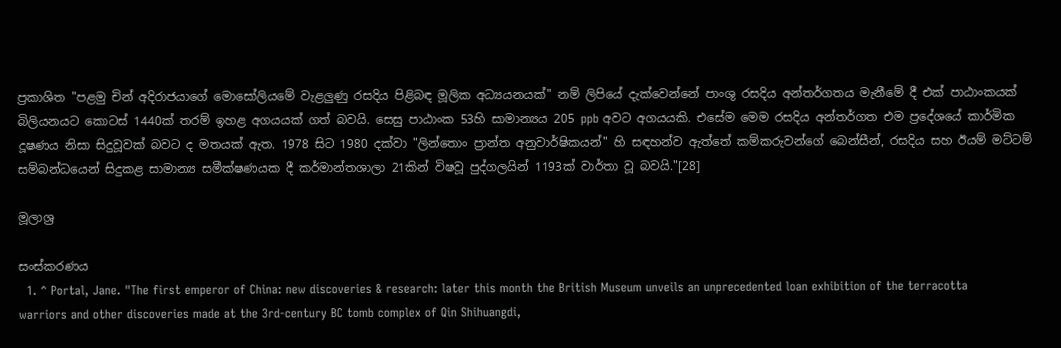ප්‍රකාශිත "පළමු චින් අදිරාජයාගේ මොසෝලියමේ වැළලුණු රසදිය පිළිබඳ මූලික අධ්‍යයනයක්" නම් ලිපියේ දැක්වෙන්නේ පාංශු රසදිය අන්තර්ගතය මැනීමේ දී එක් පාඨාංකයක් බිලියනයට කොටස් 1440ක් තරම් ඉහළ අගයයක් ගත් බවයි. සෙසු පාඨාංක 53හි සාමාන්‍යය 205 ppb අවට අගයයකි. එසේම මෙම රසදිය අන්තර්ගත එම ප්‍රදේශයේ කාර්මික දූෂණය නිසා සිදුවූවක් බවට ද මතයක් ඇත. 1978 සිට 1980 දක්වා "ලින්තොං ප්‍රාන්ත අනුවාර්ෂිකයන්" හි සඳහන්ව ඇත්තේ කම්කරුවන්ගේ බෙන්සීන්, රසදිය සහ ඊයම් මට්ටම් සම්බන්ධයෙන් සිදුකළ සාමාන්‍ය සමීක්ෂණයක දී කර්මාන්තශාලා 21කින් විෂවූ පුද්ගලයින් 1193ක් වාර්තා වූ බවයි."[28]

මූලාශ්‍ර

සංස්කරණය
  1. ^ Portal, Jane. "The first emperor of China: new discoveries & research: later this month the British Museum unveils an unprecedented loan exhibition of the terracotta warriors and other discoveries made at the 3rd-century BC tomb complex of Qin Shihuangdi,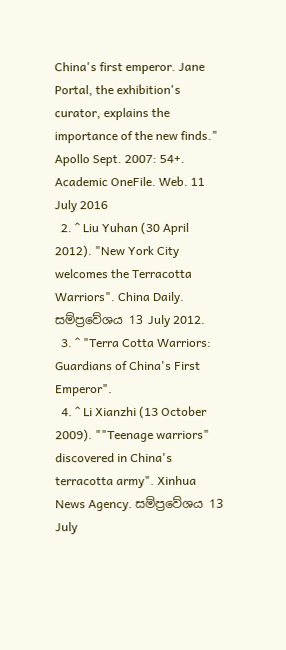China's first emperor. Jane Portal, the exhibition's curator, explains the importance of the new finds." Apollo Sept. 2007: 54+. Academic OneFile. Web. 11 July 2016
  2. ^ Liu Yuhan (30 April 2012). "New York City welcomes the Terracotta Warriors". China Daily. සම්ප්‍රවේශය 13 July 2012.
  3. ^ "Terra Cotta Warriors: Guardians of China's First Emperor".
  4. ^ Li Xianzhi (13 October 2009). ""Teenage warriors" discovered in China's terracotta army". Xinhua News Agency. සම්ප්‍රවේශය 13 July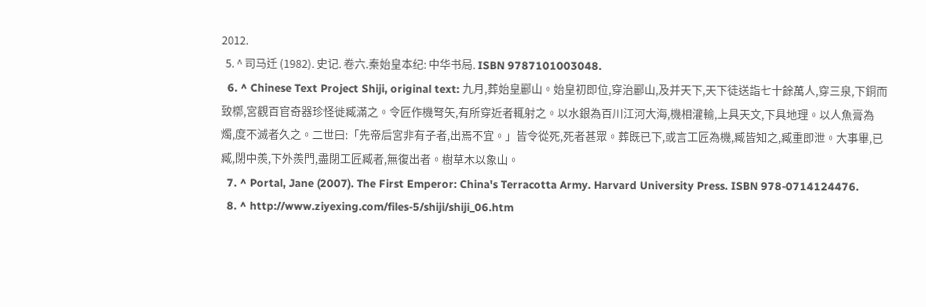2012.
  5. ^ 司马迁 (1982). 史记. 卷六.秦始皇本纪: 中华书局. ISBN 9787101003048.
  6. ^ Chinese Text Project Shiji, original text: 九月,葬始皇酈山。始皇初即位,穿治酈山,及并天下,天下徒送詣七十餘萬人,穿三泉,下銅而致槨,宮觀百官奇器珍怪徙臧滿之。令匠作機弩矢,有所穿近者輒射之。以水銀為百川江河大海,機相灌輸,上具天文,下具地理。以人魚膏為燭,度不滅者久之。二世曰:「先帝后宮非有子者,出焉不宜。」皆令從死,死者甚眾。葬既已下,或言工匠為機,臧皆知之,臧重即泄。大事畢,已臧,閉中羨,下外羨門,盡閉工匠臧者,無復出者。樹草木以象山。
  7. ^ Portal, Jane (2007). The First Emperor: China's Terracotta Army. Harvard University Press. ISBN 978-0714124476.
  8. ^ http://www.ziyexing.com/files-5/shiji/shiji_06.htm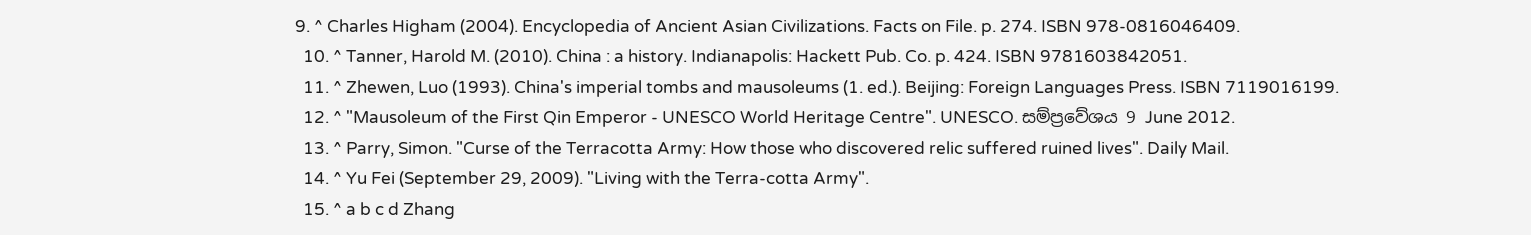9. ^ Charles Higham (2004). Encyclopedia of Ancient Asian Civilizations. Facts on File. p. 274. ISBN 978-0816046409.
  10. ^ Tanner, Harold M. (2010). China : a history. Indianapolis: Hackett Pub. Co. p. 424. ISBN 9781603842051.
  11. ^ Zhewen, Luo (1993). China's imperial tombs and mausoleums (1. ed.). Beijing: Foreign Languages Press. ISBN 7119016199.
  12. ^ "Mausoleum of the First Qin Emperor - UNESCO World Heritage Centre". UNESCO. සම්ප්‍රවේශය 9 June 2012.
  13. ^ Parry, Simon. "Curse of the Terracotta Army: How those who discovered relic suffered ruined lives". Daily Mail.
  14. ^ Yu Fei (September 29, 2009). "Living with the Terra-cotta Army".
  15. ^ a b c d Zhang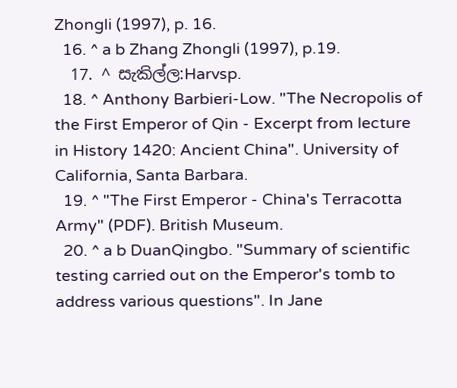Zhongli (1997), p. 16.
  16. ^ a b Zhang Zhongli (1997), p.19.
  17. ^ සැකිල්ල:Harvsp.
  18. ^ Anthony Barbieri-Low. "The Necropolis of the First Emperor of Qin - Excerpt from lecture in History 1420: Ancient China". University of California, Santa Barbara.
  19. ^ "The First Emperor - China's Terracotta Army" (PDF). British Museum.
  20. ^ a b DuanQingbo. "Summary of scientific testing carried out on the Emperor's tomb to address various questions". In Jane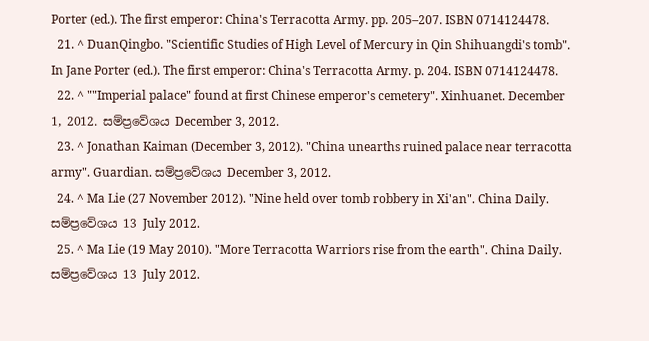Porter (ed.). The first emperor: China's Terracotta Army. pp. 205–207. ISBN 0714124478.
  21. ^ DuanQingbo. "Scientific Studies of High Level of Mercury in Qin Shihuangdi's tomb". In Jane Porter (ed.). The first emperor: China's Terracotta Army. p. 204. ISBN 0714124478.
  22. ^ ""Imperial palace" found at first Chinese emperor's cemetery". Xinhuanet. December 1, 2012. සම්ප්‍රවේශය December 3, 2012.
  23. ^ Jonathan Kaiman (December 3, 2012). "China unearths ruined palace near terracotta army". Guardian. සම්ප්‍රවේශය December 3, 2012.
  24. ^ Ma Lie (27 November 2012). "Nine held over tomb robbery in Xi'an". China Daily. සම්ප්‍රවේශය 13 July 2012.
  25. ^ Ma Lie (19 May 2010). "More Terracotta Warriors rise from the earth". China Daily. සම්ප්‍රවේශය 13 July 2012.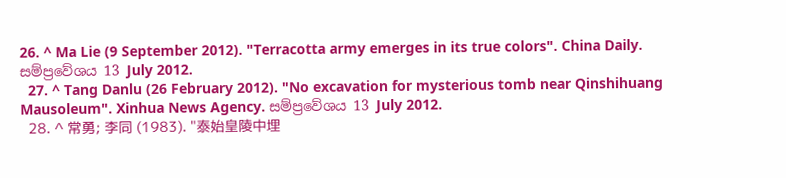26. ^ Ma Lie (9 September 2012). "Terracotta army emerges in its true colors". China Daily. සම්ප්‍රවේශය 13 July 2012.
  27. ^ Tang Danlu (26 February 2012). "No excavation for mysterious tomb near Qinshihuang Mausoleum". Xinhua News Agency. සම්ප්‍රවේශය 13 July 2012.
  28. ^ 常勇; 李同 (1983). "泰始皇陵中埋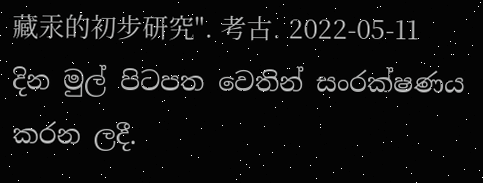藏汞的初步研究". 考古. 2022-05-11 දින මුල් පිටපත වෙතින් සංරක්ෂණය කරන ලදී.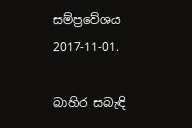සම්ප්‍රවේශය 2017-11-01.

බාහිර සබැඳි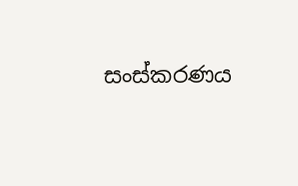සංස්කරණය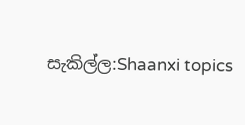සැකිල්ල:Shaanxi topics